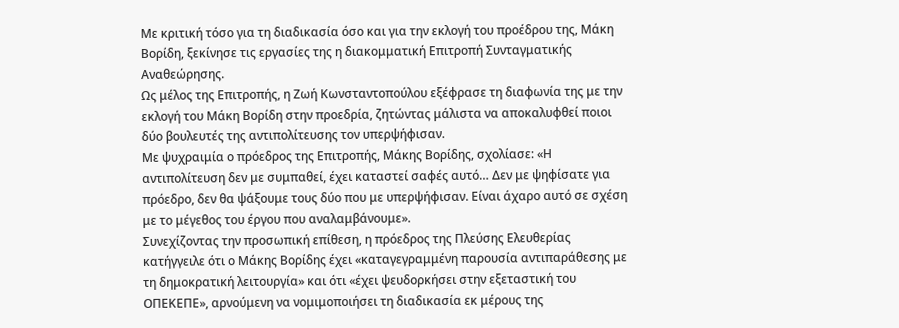Με κριτική τόσο για τη διαδικασία όσο και για την εκλογή του προέδρου της, Μάκη Βορίδη, ξεκίνησε τις εργασίες της η διακομματική Επιτροπή Συνταγματικής Αναθεώρησης.
Ως μέλος της Επιτροπής, η Ζωή Κωνσταντοπούλου εξέφρασε τη διαφωνία της με την εκλογή του Μάκη Βορίδη στην προεδρία, ζητώντας μάλιστα να αποκαλυφθεί ποιοι δύο βουλευτές της αντιπολίτευσης τον υπερψήφισαν.
Με ψυχραιμία ο πρόεδρος της Επιτροπής, Μάκης Βορίδης, σχολίασε: «Η αντιπολίτευση δεν με συμπαθεί, έχει καταστεί σαφές αυτό… Δεν με ψηφίσατε για πρόεδρο, δεν θα ψάξουμε τους δύο που με υπερψήφισαν. Είναι άχαρο αυτό σε σχέση με το μέγεθος του έργου που αναλαμβάνουμε».
Συνεχίζοντας την προσωπική επίθεση, η πρόεδρος της Πλεύσης Ελευθερίας κατήγγειλε ότι ο Μάκης Βορίδης έχει «καταγεγραμμένη παρουσία αντιπαράθεσης με τη δημοκρατική λειτουργία» και ότι «έχει ψευδορκήσει στην εξεταστική του ΟΠΕΚΕΠΕ», αρνούμενη να νομιμοποιήσει τη διαδικασία εκ μέρους της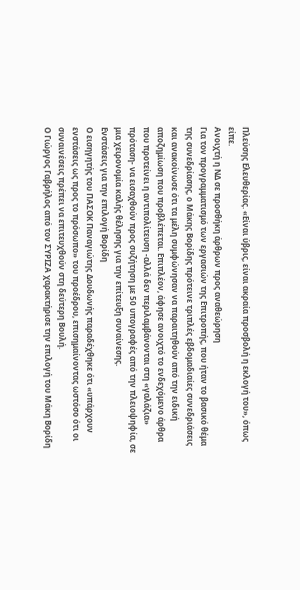Πλεύσης Ελευθερίας. «Είναι ύβρις, είναι ακραία προσβολή η εκλογή του», όπως είπε.
Ανοιχτή η ΝΔ σε προσθήκη άρθρων προς αναθεώρηση
Για τον προγραμματισμό των εργασιών της Επιτροπής, που ήταν το βασικό θέμα της συνεδρίασης, ο Μάκης Βορίδης πρότεινε τριπλές εβδομαδιαίες συνεδριάσεις και ανακοίνωσε ότι τα μέλη συμφώνησαν να παραιτηθούν από την ειδική αποζημίωση που προβλέπεται. Επιπλέον, άφησε ανοιχτό το ενδεχόμενο άρθρα που προτείνει η αντιπολίτευση -αλλά δεν περιλαμβάνονται στη «γαλάζια» πρόταση- να εισαχθούν προς συζήτηση με 50 υπογραφές από την πλειοψηφία, σε μια χειρονομία καλής θέλησης για την επίτευξη συναίνεσης.
Ενστάσεις για την επιλογή Βορίδη
Ο εισηγητής του ΠΑΣΟΚ Παναγιώτης Δουδωνής παραδέχθηκε ότι «υπάρχουν ενστάσεις ως προς το πρόσωπο» του προέδρου, επισημαίνοντας ωστόσο ότι οι συναινέσεις πρέπει να επιτευχθούν στη δεύτερη Βουλή.
Ο Γιώργος Γαβρήλος από τον ΣΥΡΙΖΑ χαρακτήρισε την επιλογή του Μάκη Βορίδη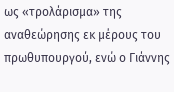ως «τρολάρισμα» της αναθεώρησης εκ μέρους του πρωθυπουργού, ενώ ο Γιάννης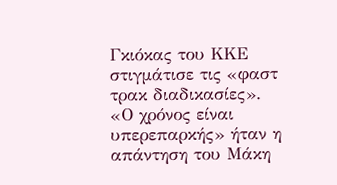Γκιόκας του ΚΚΕ στιγμάτισε τις «φαστ τρακ διαδικασίες».
«Ο χρόνος είναι υπερεπαρκής» ήταν η απάντηση του Μάκη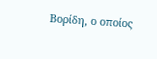Βορίδη, ο οποίος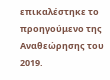επικαλέστηκε το προηγούμενο της Αναθεώρησης του 2019.